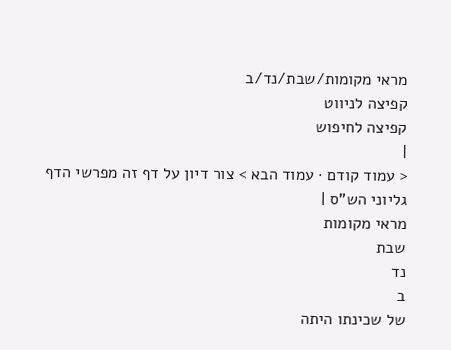מראי מקומות/שבת/נד/ב
קפיצה לניווט
קפיצה לחיפוש
|
< עמוד קודם · עמוד הבא > צור דיון על דף זה מפרשי הדף גליוני הש"ס |
מראי מקומות
שבת
נד
ב
של שכינתו היתה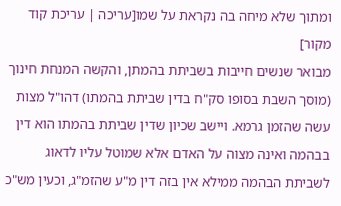ומתוך שלא מיחה בה נקראת על שמו[עריכה | עריכת קוד מקור]
מבואר שנשים חייבות בשביתת בהמתן, והקשה המנחת חינוך (מוסך השבת בסופו סק"ח בדין שביתת בהמתו) דהו"ל מצות עשה שהזמן גרמא. ויישב שכיון שדין שביתת בהמתו הוא דין בבהמה ואינה מצוה על האדם אלא שמוטל עליו לדאוג לשביתת הבהמה ממילא אין בזה דין מ"ע שהזמ"ג, וכעין מש"כ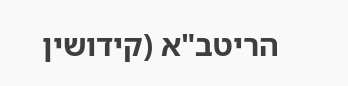הריטב"א (קידושין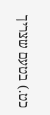כט.) בטעם שצריך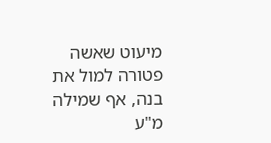מיעוט שאשה פטורה למול את בנה, אף שמילה מ"ע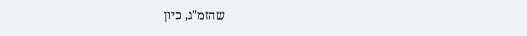שהזמ"ג, כיון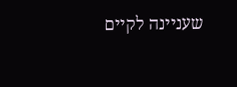שעניינה לקיים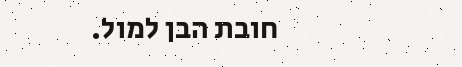חובת הבן למול.